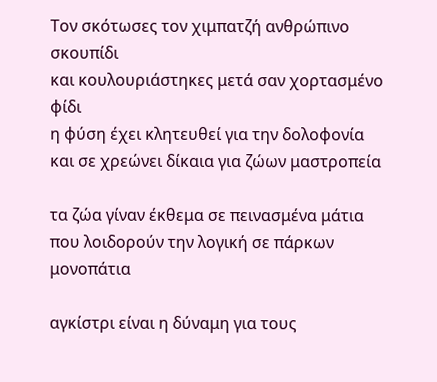Τον σκότωσες τον χιμπατζή ανθρώπινο σκουπίδι
και κουλουριάστηκες μετά σαν χορτασμένο φίδι
η φύση έχει κλητευθεί για την δολοφονία
και σε χρεώνει δίκαια για ζώων μαστροπεία

τα ζώα γίναν έκθεμα σε πεινασμένα μάτια
που λοιδορούν την λογική σε πάρκων μονοπάτια

αγκίστρι είναι η δύναμη για τους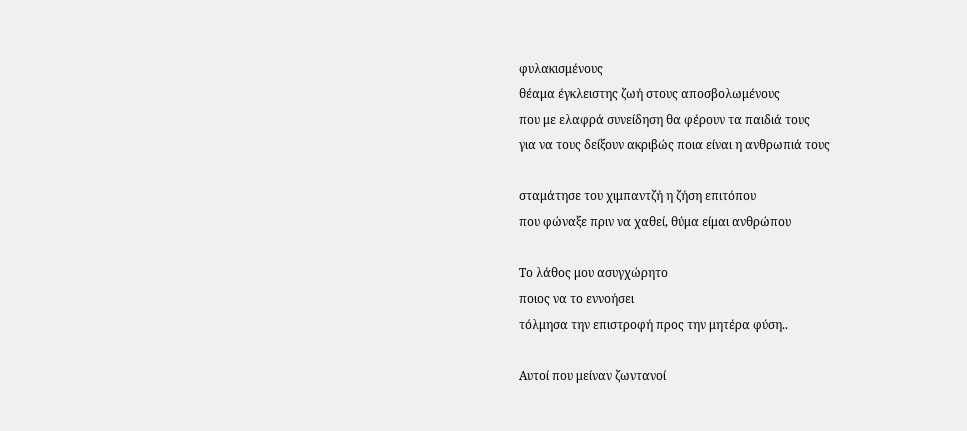φυλακισμένους
θέαμα έγκλειστης ζωή στους αποσβολωμένους
που με ελαφρά συνείδηση θα φέρουν τα παιδιά τους
για να τους δείξουν ακριβώς ποια είναι η ανθρωπιά τους

σταμάτησε του χιμπαντζή η ζήση επιτόπου
που φώναξε πριν να χαθεί, θύμα είμαι ανθρώπου

Το λάθος μου ασυγχώρητο
ποιος να το εννοήσει
τόλμησα την επιστροφή προς την μητέρα φύση..

Αυτοί που μείναν ζωντανοί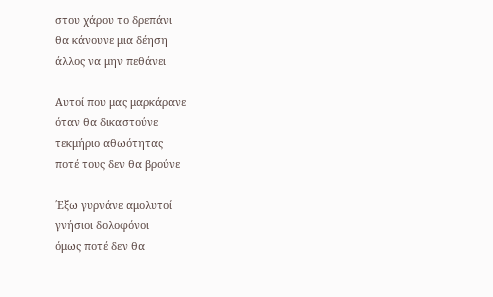στου χάρου το δρεπάνι
θα κάνουνε μια δέηση
άλλος να μην πεθάνει

Αυτοί που μας μαρκάρανε
όταν θα δικαστούνε
τεκμήριο αθωότητας
ποτέ τους δεν θα βρούνε

΄Εξω γυρνάνε αμολυτοί
γνήσιοι δολοφόνοι
όμως ποτέ δεν θα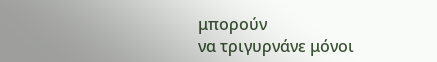μπορούν
να τριγυρνάνε μόνοι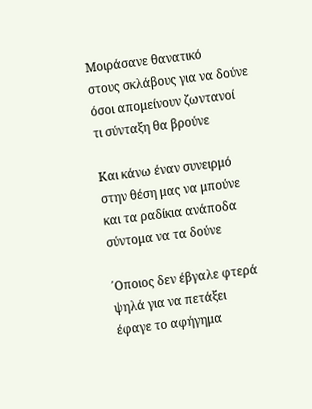Μοιράσανε θανατικό
στους σκλάβους για να δούνε
όσοι απομείνουν ζωντανοί
τι σύνταξη θα βρούνε

Και κάνω έναν συνειρμό
στην θέση μας να μπούνε
και τα ραδίκια ανάποδα
σύντομα να τα δούνε

΄Οποιος δεν έβγαλε φτερά
ψηλά για να πετάξει
έφαγε το αφήγημα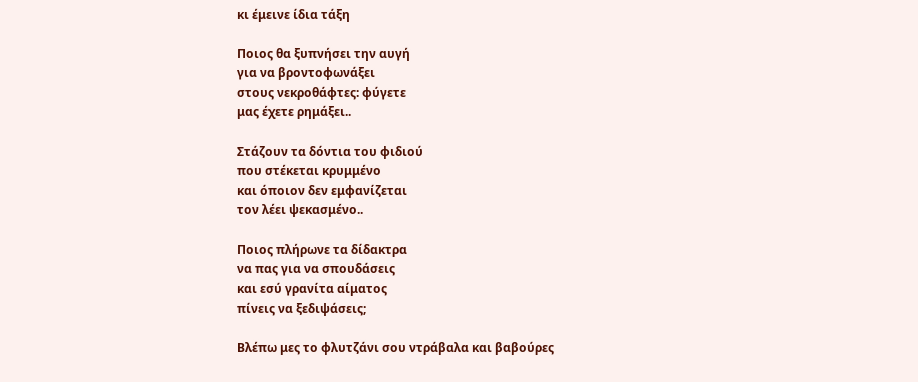κι έμεινε ίδια τάξη

Ποιος θα ξυπνήσει την αυγή
για να βροντοφωνάξει
στους νεκροθάφτες: φύγετε
μας έχετε ρημάξει..

Στάζουν τα δόντια του φιδιού
που στέκεται κρυμμένο
και όποιον δεν εμφανίζεται
τον λέει ψεκασμένο..

Ποιος πλήρωνε τα δίδακτρα
να πας για να σπουδάσεις
και εσύ γρανίτα αίματος
πίνεις να ξεδιψάσεις;

Βλέπω μες το φλυτζάνι σου ντράβαλα και βαβούρες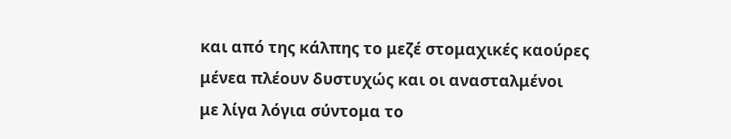και από της κάλπης το μεζέ στομαχικές καούρες
μένεα πλέουν δυστυχώς και οι ανασταλμένοι
με λίγα λόγια σύντομα το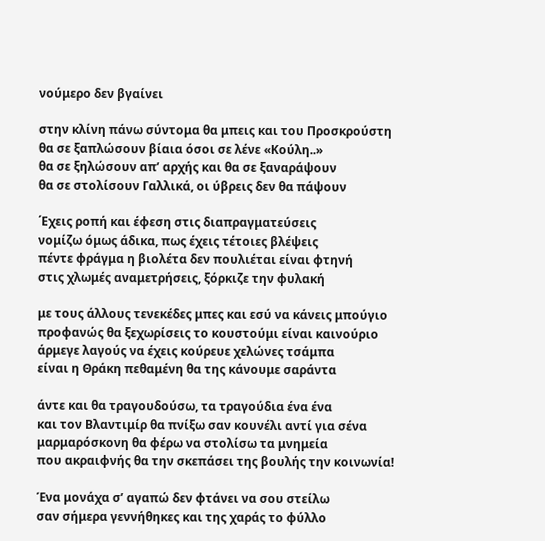νούμερο δεν βγαίνει

στην κλίνη πάνω σύντομα θα μπεις και του Προσκρούστη
θα σε ξαπλώσουν βίαια όσοι σε λένε «Κούλη..»
θα σε ξηλώσουν απ’ αρχής και θα σε ξαναράψουν
θα σε στολίσουν Γαλλικά, οι ύβρεις δεν θα πάψουν

΄Εχεις ροπή και έφεση στις διαπραγματεύσεις
νομίζω όμως άδικα, πως έχεις τέτοιες βλέψεις
πέντε φράγμα η βιολέτα δεν πουλιέται είναι φτηνή
στις χλωμές αναμετρήσεις, ξόρκιζε την φυλακή

με τους άλλους τενεκέδες μπες και εσύ να κάνεις μπούγιο
προφανώς θα ξεχωρίσεις το κουστούμι είναι καινούριο
άρμεγε λαγούς να έχεις κούρευε χελώνες τσάμπα
είναι η Θράκη πεθαμένη θα της κάνουμε σαράντα

άντε και θα τραγουδούσω, τα τραγούδια ένα ένα
και τον Βλαντιμίρ θα πνίξω σαν κουνέλι αντί για σένα
μαρμαρόσκονη θα φέρω να στολίσω τα μνημεία
που ακραιφνής θα την σκεπάσει της βουλής την κοινωνία!

Ένα μονάχα σ’ αγαπώ δεν φτάνει να σου στείλω
σαν σήμερα γεννήθηκες και της χαράς το φύλλο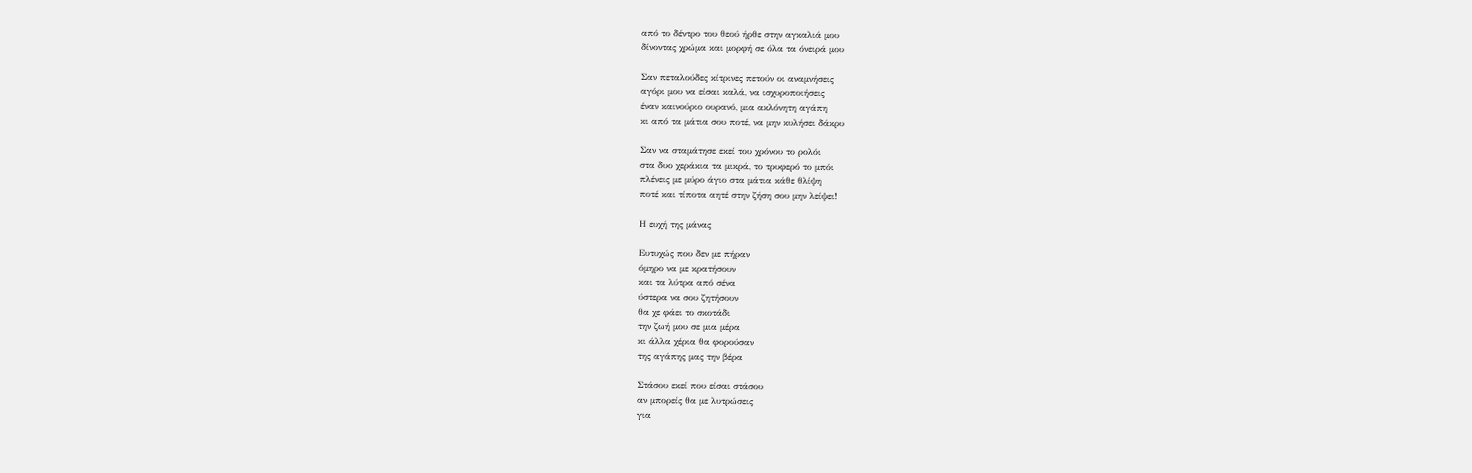από το δέντρο του θεού ήρθε στην αγκαλιά μου
δίνοντας χρώμα και μορφή σε όλα τα όνειρά μου

Σαν πεταλούδες κίτρινες πετούν οι αναμνήσεις
αγόρι μου να είσαι καλά, να ισχυροποιήσεις
έναν καινούριο ουρανό, μια ακλόνητη αγάπη
κι από τα μάτια σου ποτέ, να μην κυλήσει δάκρυ

Σαν να σταμάτησε εκεί του χρόνου το ρολόι
στα δυο χεράκια τα μικρά, το τρυφερό το μπόι
πλένεις με μύρο άγιο στα μάτια κάθε θλίψη
ποτέ και τίποτα αητέ στην ζήση σου μην λείψει!

Η ευχή της μάνας

Ευτυχώς που δεν με πήραν
όμηρο να με κρατήσουν
και τα λύτρα από σένα
ύστερα να σου ζητήσουν
θα χε φάει το σκοτάδι
την ζωή μου σε μια μέρα
κι άλλα χέρια θα φορούσαν
της αγάπης μας την βέρα

Στάσου εκεί που είσαι στάσου
αν μπορείς θα με λυτρώσεις
για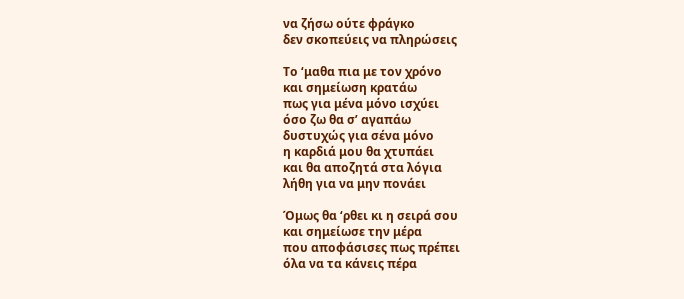να ζήσω ούτε φράγκο
δεν σκοπεύεις να πληρώσεις

Το ‘μαθα πια με τον χρόνο
και σημείωση κρατάω
πως για μένα μόνο ισχύει
όσο ζω θα σ’ αγαπάω
δυστυχώς για σένα μόνο
η καρδιά μου θα χτυπάει
και θα αποζητά στα λόγια
λήθη για να μην πονάει

Όμως θα ‘ρθει κι η σειρά σου
και σημείωσε την μέρα
που αποφάσισες πως πρέπει
όλα να τα κάνεις πέρα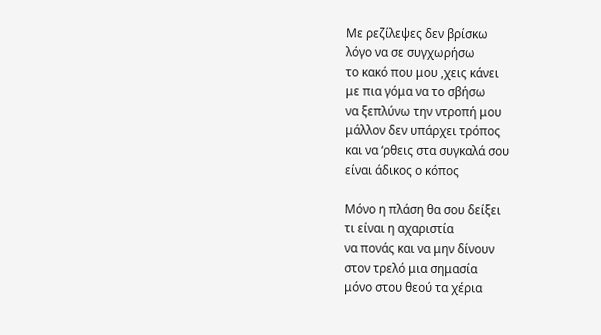Με ρεζίλεψες δεν βρίσκω
λόγο να σε συγχωρήσω
το κακό που μου ,χεις κάνει
με πια γόμα να το σβήσω
να ξεπλύνω την ντροπή μου
μάλλον δεν υπάρχει τρόπος
και να ‘ρθεις στα συγκαλά σου
είναι άδικος ο κόπος

Μόνο η πλάση θα σου δείξει
τι είναι η αχαριστία
να πονάς και να μην δίνουν
στον τρελό μια σημασία
μόνο στου θεού τα χέρια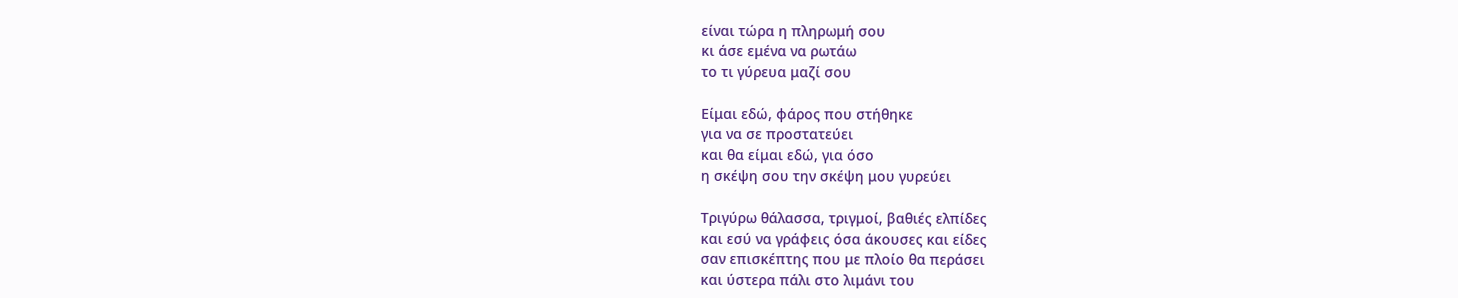είναι τώρα η πληρωμή σου
κι άσε εμένα να ρωτάω
το τι γύρευα μαζί σου

Είμαι εδώ, φάρος που στήθηκε
για να σε προστατεύει
και θα είμαι εδώ, για όσο
η σκέψη σου την σκέψη μου γυρεύει

Τριγύρω θάλασσα, τριγμοί, βαθιές ελπίδες
και εσύ να γράφεις όσα άκουσες και είδες
σαν επισκέπτης που με πλοίο θα περάσει
και ύστερα πάλι στο λιμάνι του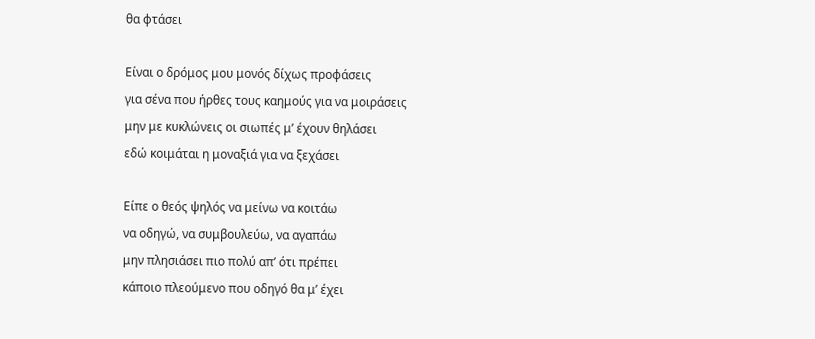θα φτάσει

Είναι ο δρόμος μου μονός δίχως προφάσεις
για σένα που ήρθες τους καημούς για να μοιράσεις
μην με κυκλώνεις οι σιωπές μ’ έχουν θηλάσει
εδώ κοιμάται η μοναξιά για να ξεχάσει

Είπε ο θεός ψηλός να μείνω να κοιτάω
να οδηγώ, να συμβουλεύω, να αγαπάω
μην πλησιάσει πιο πολύ απ’ ότι πρέπει
κάποιο πλεούμενο που οδηγό θα μ’ έχει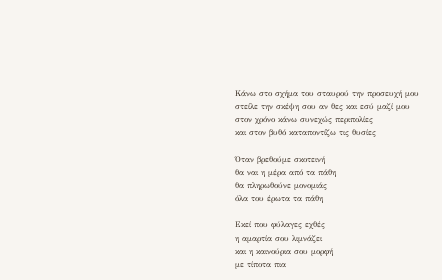Κάνω στο σχήμα του σταυρού την προσευχή μου
στείλε την σκέψη σου αν θες και εσύ μαζί μου
στον χρόνο κάνω συνεχώς περιπολίες
και στον βυθό καταποντίζω τις θυσίες

Όταν βρεθούμε σκοτεινή
θα ναι η μέρα από τα πάθη
θα πληρωθούνε μονομιάς
όλα του έρωτα τα πάθη

Εκεί που φύλαγες εχθές
η αμαρτία σου λιμνάζει
και η καινούρια σου μορφή
με τίποτα πια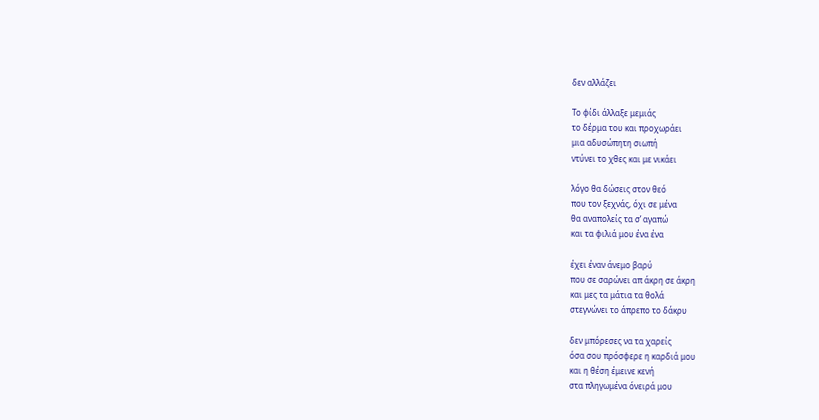δεν αλλάζει

Το φίδι άλλαξε μεμιάς
το δέρμα του και προχωράει
μια αδυσώπητη σιωπή
ντύνει το χθες και με νικάει

λόγο θα δώσεις στον θεό
που τον ξεχνάς, όχι σε μένα
θα αναπολείς τα σ’ αγαπώ
και τα φιλιά μου ένα ένα

έχει έναν άνεμο βαρύ
που σε σαρώνει απ άκρη σε άκρη
και μες τα μάτια τα θολά
στεγνώνει το άπρεπο το δάκρυ

δεν μπόρεσες να τα χαρείς
όσα σου πρόσφερε η καρδιά μου
και η θέση έμεινε κενή
στα πληγωμένα όνειρά μου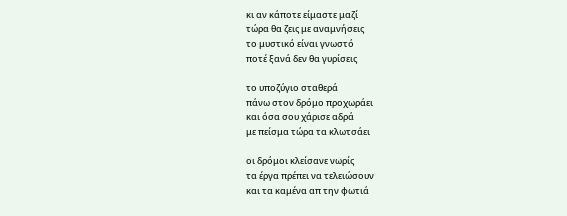κι αν κάποτε είμαστε μαζί
τώρα θα ζεις με αναμνήσεις
το μυστικό είναι γνωστό
ποτέ ξανά δεν θα γυρίσεις

το υποζύγιο σταθερά
πάνω στον δρόμο προχωράει
και όσα σου χάρισε αδρά
με πείσμα τώρα τα κλωτσάει

οι δρόμοι κλείσανε νωρίς
τα έργα πρέπει να τελειώσουν
και τα καμένα απ την φωτιά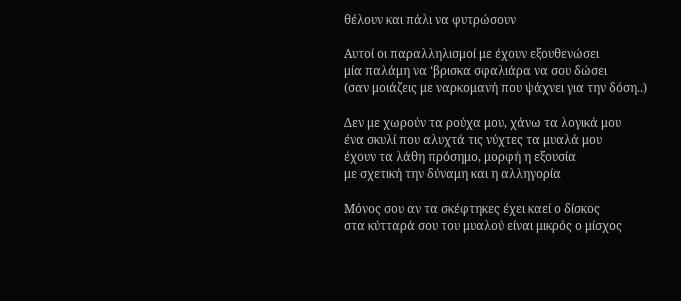θέλουν και πάλι να φυτρώσουν

Αυτοί οι παραλληλισμοί με έχουν εξουθενώσει
μία παλάμη να ‘βρισκα σφαλιάρα να σου δώσει
(σαν μοιάζεις με ναρκομανή που ψάχνει για την δόση..)

Δεν με χωρούν τα ρούχα μου, χάνω τα λογικά μου
ένα σκυλί που αλυχτά τις νύχτες τα μυαλά μου
έχουν τα λάθη πρόσημο, μορφή η εξουσία
με σχετική την δύναμη και η αλληγορία

Μόνος σου αν τα σκέφτηκες έχει καεί ο δίσκος
στα κύτταρά σου του μυαλού είναι μικρός ο μίσχος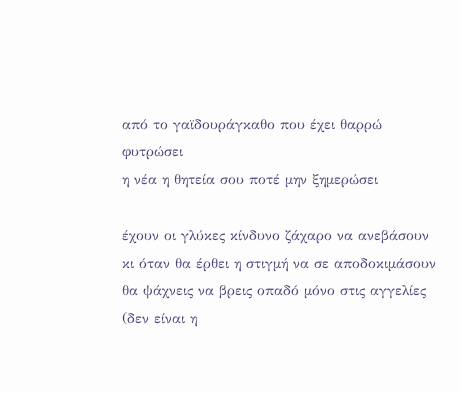από το γαϊδουράγκαθο που έχει θαρρώ φυτρώσει
η νέα η θητεία σου ποτέ μην ξημερώσει

έχουν οι γλύκες κίνδυνο ζάχαρο να ανεβάσουν
κι όταν θα έρθει η στιγμή να σε αποδοκιμάσουν
θα ψάχνεις να βρεις οπαδό μόνο στις αγγελίες
(δεν είναι η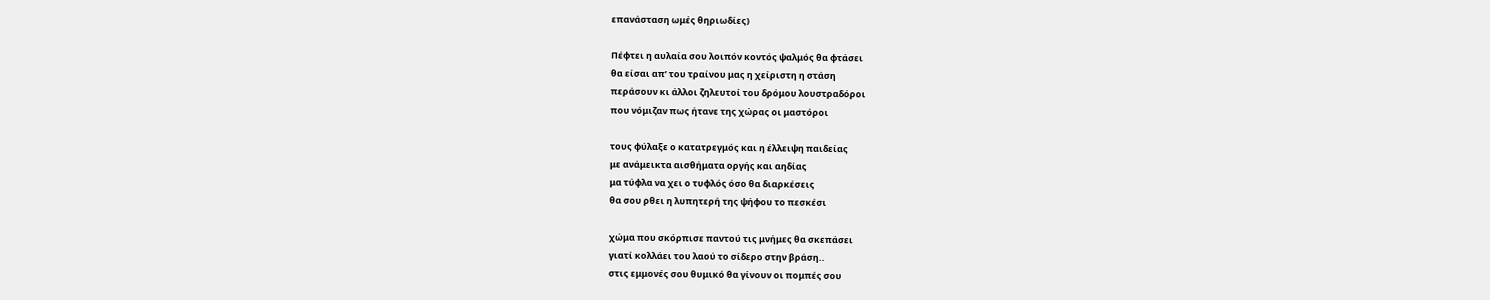επανάσταση ωμές θηριωδίες)

Πέφτει η αυλαία σου λοιπόν κοντός ψαλμός θα φτάσει
θα είσαι απ’ του τραίνου μας η χείριστη η στάση
περάσουν κι άλλοι ζηλευτοί του δρόμου λουστραδόροι
που νόμιζαν πως ήτανε της χώρας οι μαστόροι

τους φύλαξε ο κατατρεγμός και η έλλειψη παιδείας
με ανάμεικτα αισθήματα οργής και αηδίας
μα τύφλα να χει ο τυφλός όσο θα διαρκέσεις
θα σου ρθει η λυπητερή της ψήφου το πεσκέσι

χώμα που σκόρπισε παντού τις μνήμες θα σκεπάσει
γιατί κολλάει του λαού το σίδερο στην βράση..
στις εμμονές σου θυμικό θα γίνουν οι πομπές σου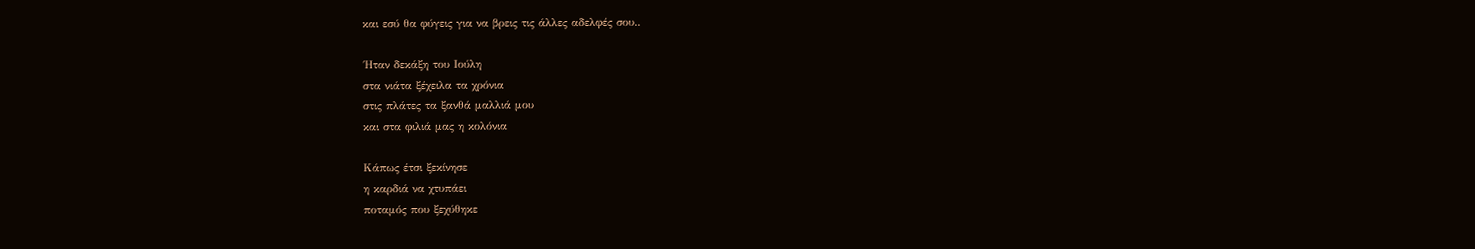και εσύ θα φύγεις για να βρεις τις άλλες αδελφές σου..

΄Ηταν δεκάξη του Ιούλη
στα νιάτα ξέχειλα τα χρόνια
στις πλάτες τα ξανθά μαλλιά μου
και στα φιλιά μας η κολόνια

Κάπως έτσι ξεκίνησε
η καρδιά να χτυπάει
ποταμός που ξεχύθηκε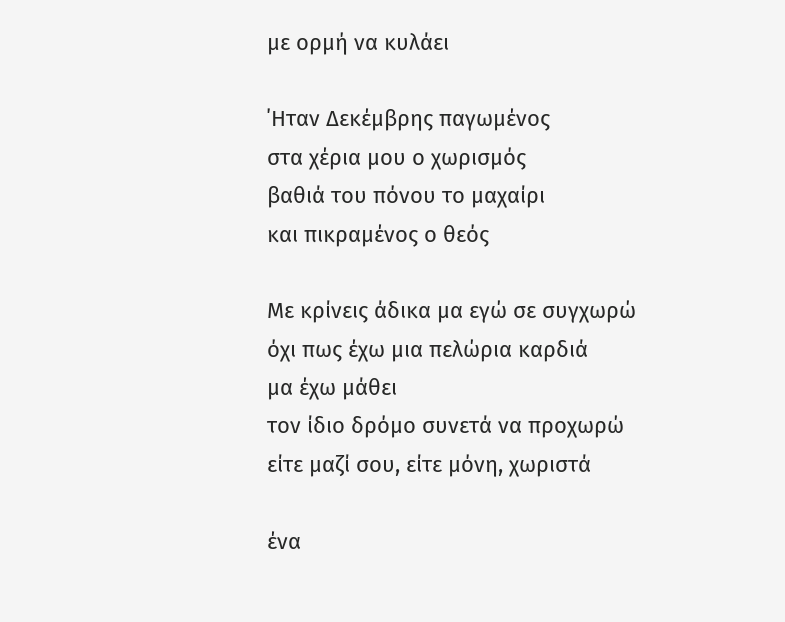με ορμή να κυλάει

΄Ηταν Δεκέμβρης παγωμένος
στα χέρια μου ο χωρισμός
βαθιά του πόνου το μαχαίρι
και πικραμένος ο θεός

Με κρίνεις άδικα μα εγώ σε συγχωρώ
όχι πως έχω μια πελώρια καρδιά
μα έχω μάθει
τον ίδιο δρόμο συνετά να προχωρώ
είτε μαζί σου, είτε μόνη, χωριστά

ένα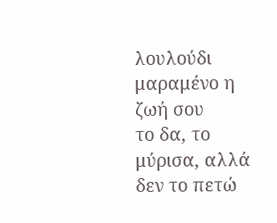λουλούδι μαραμένο η ζωή σου
το δα, το μύρισα, αλλά δεν το πετώ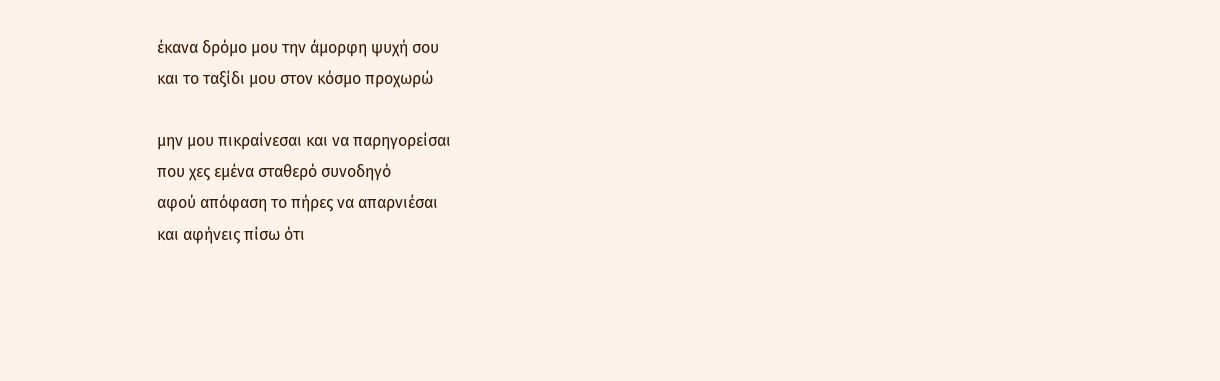έκανα δρόμο μου την άμορφη ψυχή σου
και το ταξίδι μου στον κόσμο προχωρώ

μην μου πικραίνεσαι και να παρηγορείσαι
που χες εμένα σταθερό συνοδηγό
αφού απόφαση το πήρες να απαρνιέσαι
και αφήνεις πίσω ότι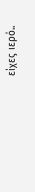είχες ιερό..